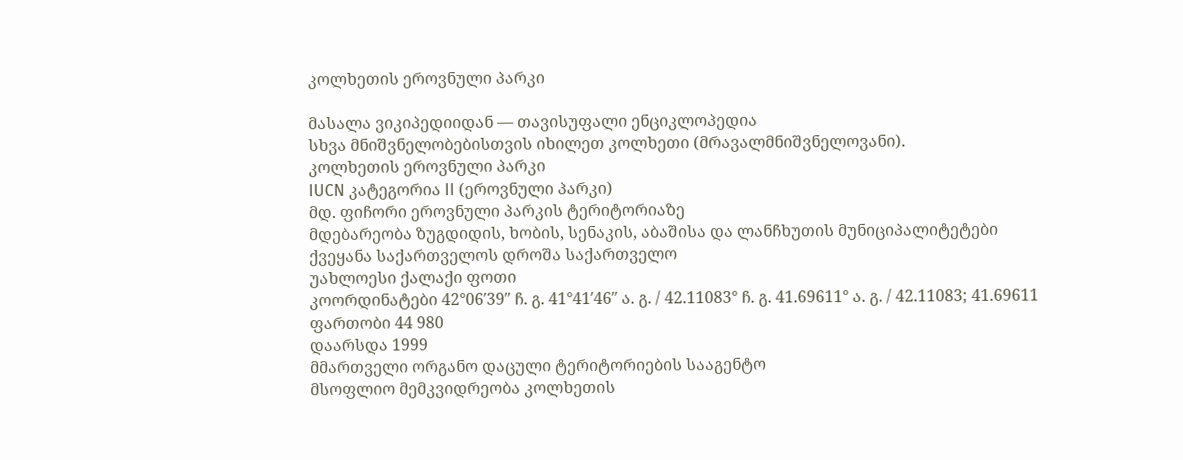კოლხეთის ეროვნული პარკი

მასალა ვიკიპედიიდან — თავისუფალი ენციკლოპედია
სხვა მნიშვნელობებისთვის იხილეთ კოლხეთი (მრავალმნიშვნელოვანი).
კოლხეთის ეროვნული პარკი
IUCN კატეგორია II (ეროვნული პარკი)
მდ. ფიჩორი ეროვნული პარკის ტერიტორიაზე
მდებარეობა ზუგდიდის, ხობის, სენაკის, აბაშისა და ლანჩხუთის მუნიციპალიტეტები
ქვეყანა საქართველოს დროშა საქართველო
უახლოესი ქალაქი ფოთი
კოორდინატები 42°06′39″ ჩ. გ. 41°41′46″ ა. გ. / 42.11083° ჩ. გ. 41.69611° ა. გ. / 42.11083; 41.69611
ფართობი 44 980
დაარსდა 1999
მმართველი ორგანო დაცული ტერიტორიების სააგენტო
მსოფლიო მემკვიდრეობა კოლხეთის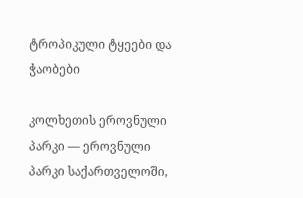ტროპიკული ტყეები და ჭაობები

კოლხეთის ეროვნული პარკი — ეროვნული პარკი საქართველოში,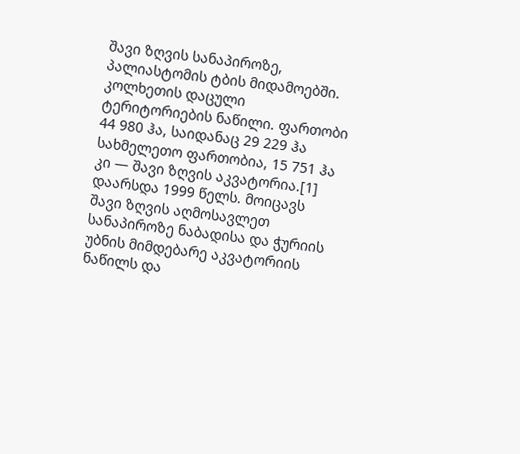შავი ზღვის სანაპიროზე, პალიასტომის ტბის მიდამოებში. კოლხეთის დაცული ტერიტორიების ნაწილი. ფართობი 44 980 ჰა, საიდანაც 29 229 ჰა სახმელეთო ფართობია, 15 751 ჰა კი — შავი ზღვის აკვატორია.[1] დაარსდა 1999 წელს. მოიცავს შავი ზღვის აღმოსავლეთ სანაპიროზე ნაბადისა და ჭურიის უბნის მიმდებარე აკვატორიის ნაწილს და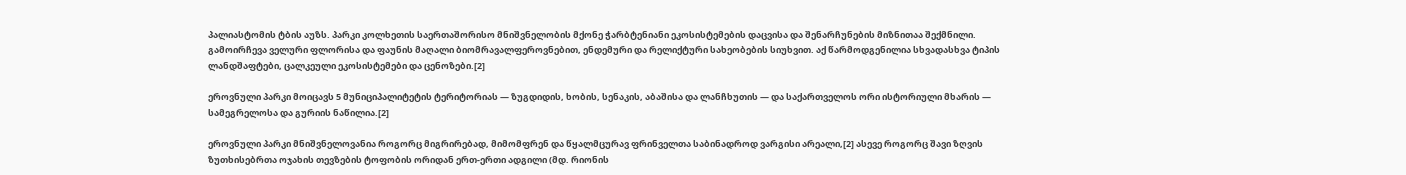პალიასტომის ტბის აუზს. პარკი კოლხეთის საერთაშორისო მნიშვნელობის მქონე ჭარბტენიანი ეკოსისტემების დაცვისა და შენარჩუნების მიზნითაა შექმნილი. გამოირჩევა ველური ფლორისა და ფაუნის მაღალი ბიომრავალფეროვნებით, ენდემური და რელიქტური სახეობების სიუხვით. აქ წარმოდგენილია სხვადასხვა ტიპის ლანდშაფტები, ცალკეული ეკოსისტემები და ცენოზები.[2]

ეროვნული პარკი მოიცავს 5 მუნიციპალიტეტის ტერიტორიას — ზუგდიდის, ხობის, სენაკის, აბაშისა და ლანჩხუთის — და საქართველოს ორი ისტორიული მხარის — სამეგრელოსა და გურიის ნაწილია.[2]

ეროვნული პარკი მნიშვნელოვანია როგორც მიგრირებად, მიმომფრენ და წყალმცურავ ფრინველთა საბინადროდ ვარგისი არეალი,[2] ასევე როგორც შავი ზღვის ზუთხისებრთა ოჯახის თევზების ტოფობის ორიდან ერთ-ერთი ადგილი (მდ. რიონის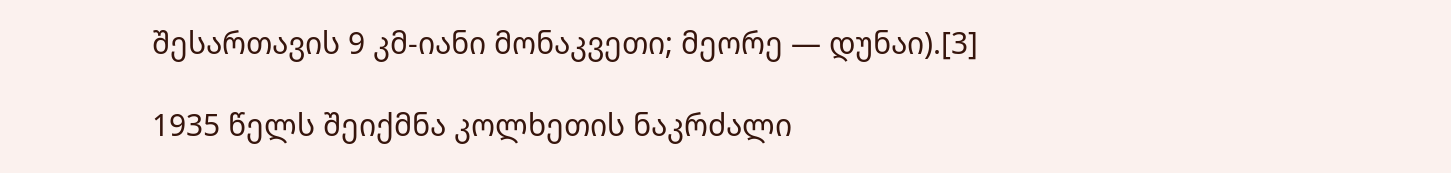შესართავის 9 კმ-იანი მონაკვეთი; მეორე — დუნაი).[3]

1935 წელს შეიქმნა კოლხეთის ნაკრძალი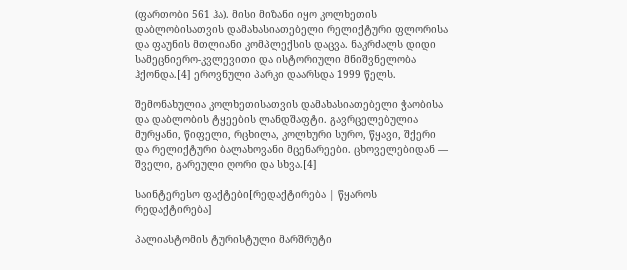(ფართობი 561 ჰა). მისი მიზანი იყო კოლხეთის დაბლობისათვის დამახასიათებელი რელიქტური ფლორისა და ფაუნის მთლიანი კომპლექსის დაცვა. ნაკრძალს დიდი სამეცნიერო-კვლევითი და ისტორიული მნიშვნელობა ჰქონდა.[4] ეროვნული პარკი დაარსდა 1999 წელს.

შემონახულია კოლხეთისათვის დამახასიათებელი ჭაობისა და დაბლობის ტყეების ლანდშაფტი. გავრცელებულია მურყანი, წიფელი, რცხილა, კოლხური სურო, წყავი, შქერი და რელიქტური ბალახოვანი მცენარეები. ცხოველებიდან — შველი, გარეული ღორი და სხვა.[4]

საინტერესო ფაქტები[რედაქტირება | წყაროს რედაქტირება]

პალიასტომის ტურისტული მარშრუტი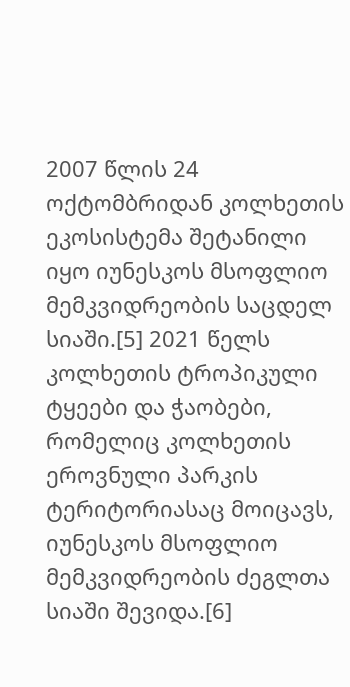2007 წლის 24 ოქტომბრიდან კოლხეთის ეკოსისტემა შეტანილი იყო იუნესკოს მსოფლიო მემკვიდრეობის საცდელ სიაში.[5] 2021 წელს კოლხეთის ტროპიკული ტყეები და ჭაობები, რომელიც კოლხეთის ეროვნული პარკის ტერიტორიასაც მოიცავს, იუნესკოს მსოფლიო მემკვიდრეობის ძეგლთა სიაში შევიდა.[6]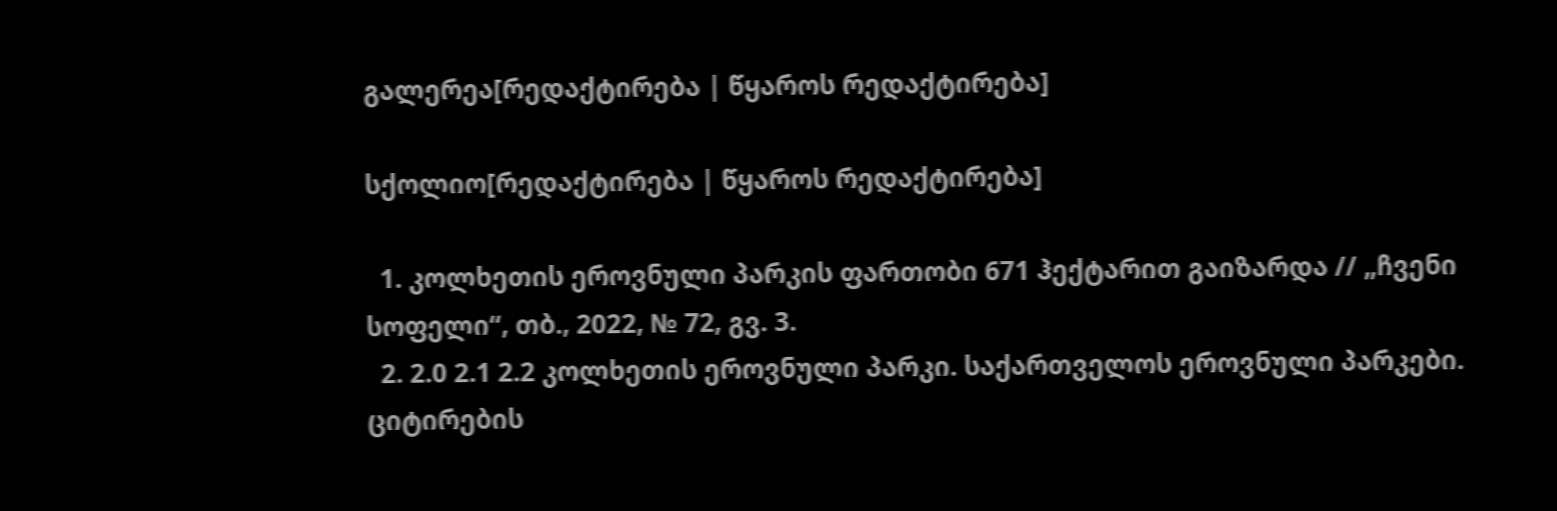გალერეა[რედაქტირება | წყაროს რედაქტირება]

სქოლიო[რედაქტირება | წყაროს რედაქტირება]

  1. კოლხეთის ეროვნული პარკის ფართობი 671 ჰექტარით გაიზარდა // „ჩვენი სოფელი“, თბ., 2022, № 72, გვ. 3.
  2. 2.0 2.1 2.2 კოლხეთის ეროვნული პარკი. საქართველოს ეროვნული პარკები. ციტირების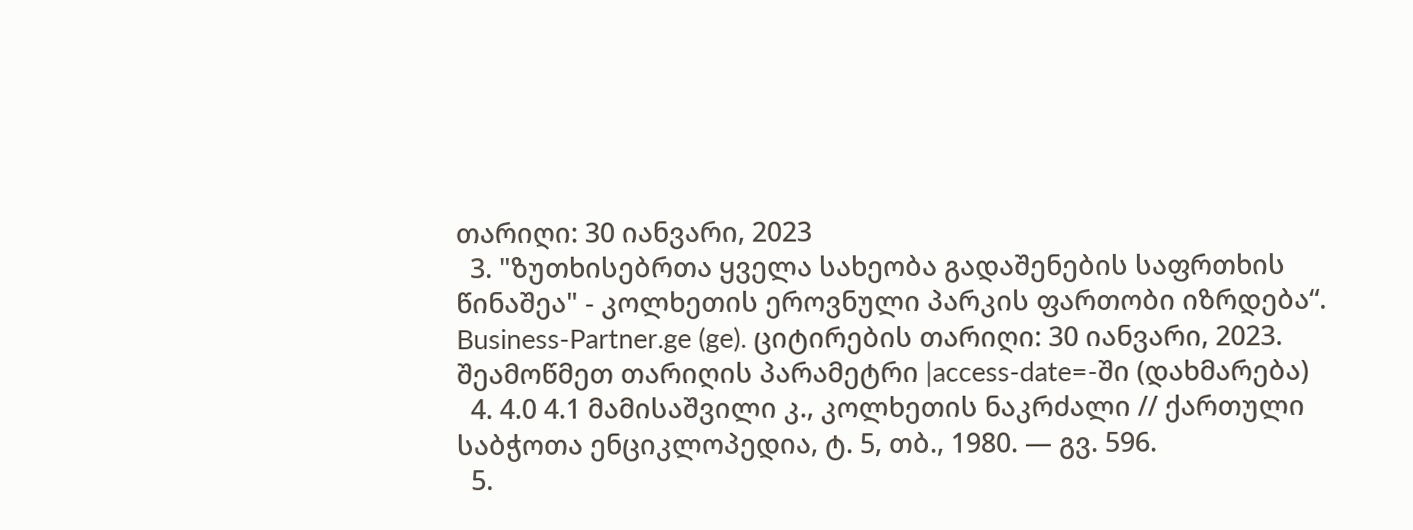თარიღი: 30 იანვარი, 2023
  3. "ზუთხისებრთა ყველა სახეობა გადაშენების საფრთხის წინაშეა" - კოლხეთის ეროვნული პარკის ფართობი იზრდება“. Business-Partner.ge (ge). ციტირების თარიღი: 30 იანვარი, 2023. შეამოწმეთ თარიღის პარამეტრი |access-date=-ში (დახმარება)
  4. 4.0 4.1 მამისაშვილი კ., კოლხეთის ნაკრძალი // ქართული საბჭოთა ენციკლოპედია, ტ. 5, თბ., 1980. — გვ. 596.
  5.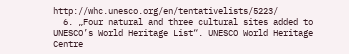http://whc.unesco.org/en/tentativelists/5223/
  6. „Four natural and three cultural sites added to UNESCO’s World Heritage List“. UNESCO World Heritage Centre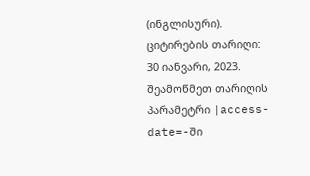(ინგლისური). ციტირების თარიღი: 30 იანვარი, 2023. შეამოწმეთ თარიღის პარამეტრი |access-date=-ში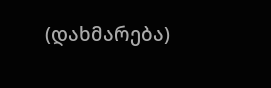(დახმარება)